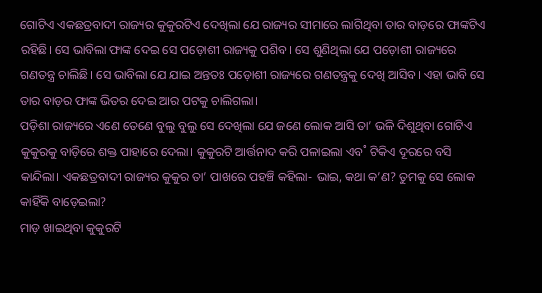ଗୋଟିଏ ଏକଛତ୍ରବାଦୀ ରାଜ୍ୟର କୁକୁରଟିଏ ଦେଖିଲା ଯେ ରାଜ୍ୟର ସୀମାରେ ଲାଗିଥିବା ତାର ବାଡ଼ରେ ଫାଙ୍କଟିଏ ରହିଛି। ସେ ଭାବିଲା ଫାଙ୍କ ଦେଇ ସେ ପଡ଼ୋଶୀ ରାଜ୍ୟକୁ ପଶିବ। ସେ ଶୁଣିଥିଲା ଯେ ପଡ଼ୋଶୀ ରାଜ୍ୟରେ ଗଣତନ୍ତ୍ର ଚାଲିଛି। ସେ ଭାବିଲା ଯେ ଯାଇ ଅନ୍ତତଃ ପଡ଼ୋଶୀ ରାଜ୍ୟରେ ଗଣତନ୍ତ୍ରକୁ ଦେଖି ଆସିବ। ଏହା ଭାବି ସେ ତାର ବାଡ଼ର ଫାଙ୍କ ଭିତର ଦେଇ ଆର ପଟକୁ ଚାଲିଗଲା।
ପଡ଼ିଶା ରାଜ୍ୟରେ ଏଣେ ତେଣେ ବୁଲୁ ବୁଲୁ ସେ ଦେଖିଲା ଯେ ଜଣେ ଲୋକ ଆସି ତା’ ଭଳି ଦିଶୁଥିବା ଗୋଟିଏ କୁକୁରକୁ ବାଡ଼ିରେ ଶକ୍ତ ପାହାରେ ଦେଲା। କୁକୁରଟି ଆର୍ତ୍ତନାଦ କରି ପଳାଇଲା ଏବ˚ ଟିକିଏ ଦୂରରେ ବସି କାନ୍ଦିଲା। ଏକଛତ୍ରବାଦୀ ରାଜ୍ୟର କୁକୁର ତା’ ପାଖରେ ପହଞ୍ଚି କହିଲା- ଭାଇ, କଥା କ’ଣ? ତୁମକୁ ସେ ଲୋକ କାହିଁକି ବାଡ଼େଇଲା?
ମାଡ଼ ଖାଇଥିବା କୁକୁରଟି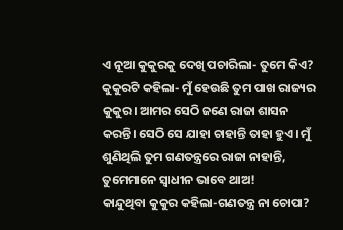ଏ ନୂଆ କୁକୁରକୁ ଦେଖି ପଚାରିଲା- ତୁମେ କିଏ?
କୁକୁରଟି କହିଲା- ମୁଁ ହେଉଛି ତୁମ ପାଖ ରାଜ୍ୟର କୁକୁର। ଆମର ସେଠି ଜଣେ ରାଜା ଶାସନ କରନ୍ତି। ସେଠି ସେ ଯାହା ଚାହାନ୍ତି ତାହା ହୁଏ। ମୁଁ ଶୁଣିଥିଲି ତୁମ ଗଣତନ୍ତ୍ରରେ ରାଜା ନାହାନ୍ତି, ତୁମେମାନେ ସ୍ବାଧୀନ ଭାବେ ଥାଅ!
କାନ୍ଦୁଥିବା କୁକୁର କହିଲା-ଗଣତନ୍ତ୍ର ନା ଚୋପା?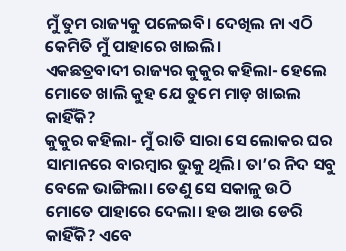ମୁଁ ତୁମ ରାଜ୍ୟକୁ ପଳେଇବି। ଦେଖିଲ ନା ଏଠି କେମିତି ମୁଁ ପାହାରେ ଖାଇଲି।
ଏକଛତ୍ରବାଦୀ ରାଜ୍ୟର କୁକୁର କହିଲା- ହେଲେ ମୋତେ ଖାଲି କୁହ ଯେ ତୁମେ ମାଡ଼ ଖାଇଲ କାହିଁକି?
କୁକୁର କହିଲା- ମୁଁ ରାତି ସାରା ସେ ଲୋକର ଘର ସାମାନରେ ବାରମ୍ବାର ଭୁକୁ ଥିଲି। ତା’ର ନିଦ ସବୁ ବେଳେ ଭାଙ୍ଗିଲା। ତେଣୁ ସେ ସକାଳୁ ଉଠି ମୋତେ ପାହାରେ ଦେଲା। ହଉ ଆଉ ଡେରି କାହିଁକି? ଏବେ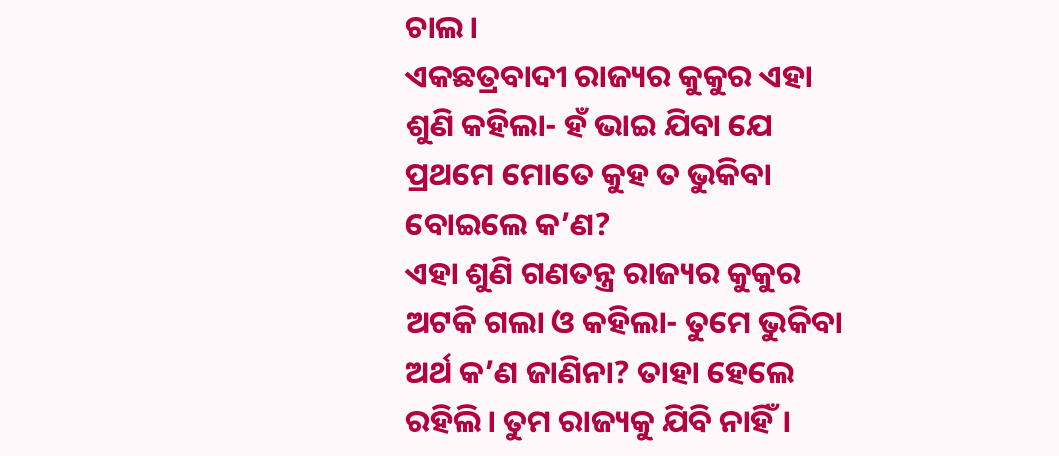ଚାଲ।
ଏକଛତ୍ରବାଦୀ ରାଜ୍ୟର କୁକୁର ଏହା ଶୁଣି କହିଲା- ହଁ ଭାଇ ଯିବା ଯେ ପ୍ରଥମେ ମୋତେ କୁହ ତ ଭୁକିବା ବୋଇଲେ କ’ଣ?
ଏହା ଶୁଣି ଗଣତନ୍ତ୍ର ରାଜ୍ୟର କୁକୁର ଅଟକି ଗଲା ଓ କହିଲା- ତୁମେ ଭୁକିବା ଅର୍ଥ କ’ଣ ଜାଣିନା? ତାହା ହେଲେ ରହିଲି। ତୁମ ରାଜ୍ୟକୁ ଯିବି ନାହିଁ।